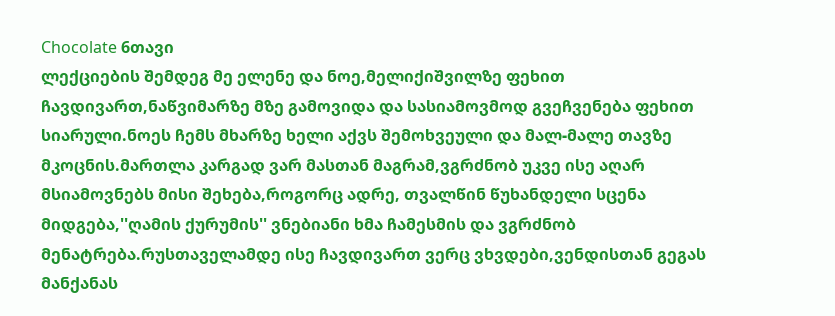Chocolate 6თავი
ლექციების შემდეგ მე ელენე და ნოე,მელიქიშვილზე ფეხით ჩავდივართ,ნაწვიმარზე მზე გამოვიდა და სასიამოვმოდ გვეჩვენება ფეხით სიარული.ნოეს ჩემს მხარზე ხელი აქვს შემოხვეული და მალ-მალე თავზე მკოცნის.მართლა კარგად ვარ მასთან მაგრამ,ვგრძნობ უკვე ისე აღარ მსიამოვნებს მისი შეხება,როგორც ადრე, თვალწინ წუხანდელი სცენა მიდგება,''ღამის ქურუმის'' ვნებიანი ხმა ჩამესმის და ვგრძნობ მენატრება.რუსთაველამდე ისე ჩავდივართ ვერც ვხვდები,ვენდისთან გეგას მანქანას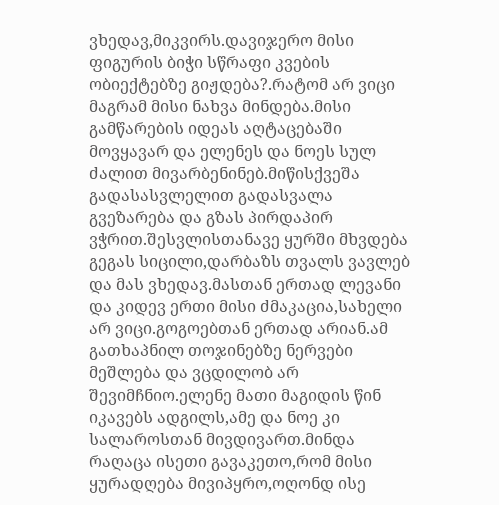ვხედავ,მიკვირს.დავიჯერო მისი ფიგურის ბიჭი სწრაფი კვების ობიექტებზე გიჟდება?.რატომ არ ვიცი მაგრამ მისი ნახვა მინდება.მისი გამწარების იდეას აღტაცებაში მოვყავარ და ელენეს და ნოეს სულ ძალით მივარბენინებ.მიწისქვეშა გადასასვლელით გადასვალა გვეზარება და გზას პირდაპირ ვჭრით.შესვლისთანავე ყურში მხვდება გეგას სიცილი,დარბაზს თვალს ვავლებ და მას ვხედავ.მასთან ერთად ლევანი და კიდევ ერთი მისი ძმაკაცია,სახელი არ ვიცი.გოგოებთან ერთად არიან.ამ გათხაპნილ თოჯინებზე ნერვები მეშლება და ვცდილობ არ შევიმჩნიო.ელენე მათი მაგიდის წინ იკავებს ადგილს,ამე და ნოე კი სალაროსთან მივდივართ.მინდა რაღაცა ისეთი გავაკეთო,რომ მისი ყურადღება მივიპყრო,ოღონდ ისე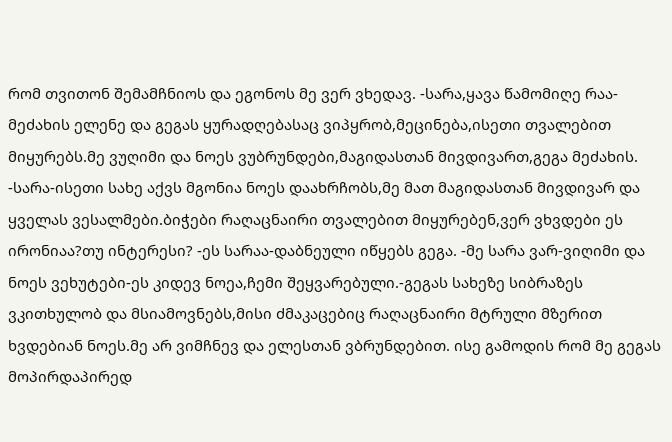რომ თვითონ შემამჩნიოს და ეგონოს მე ვერ ვხედავ. -სარა,ყავა წამომიღე რაა-მეძახის ელენე და გეგას ყურადღებასაც ვიპყრობ,მეცინება,ისეთი თვალებით მიყურებს.მე ვუღიმი და ნოეს ვუბრუნდები,მაგიდასთან მივდივართ,გეგა მეძახის. -სარა-ისეთი სახე აქვს მგონია ნოეს დაახრჩობს,მე მათ მაგიდასთან მივდივარ და ყველას ვესალმები.ბიჭები რაღაცნაირი თვალებით მიყურებენ,ვერ ვხვდები ეს ირონიაა?თუ ინტერესი? -ეს სარაა-დაბნეული იწყებს გეგა. -მე სარა ვარ-ვიღიმი და ნოეს ვეხუტები-ეს კიდევ ნოეა,ჩემი შეყვარებული.-გეგას სახეზე სიბრაზეს ვკითხულობ და მსიამოვნებს,მისი ძმაკაცებიც რაღაცნაირი მტრული მზერით ხვდებიან ნოეს.მე არ ვიმჩნევ და ელესთან ვბრუნდებით. ისე გამოდის რომ მე გეგას მოპირდაპირედ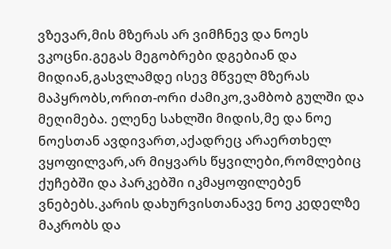ვზევარ,მის მზერას არ ვიმჩნევ და ნოეს ვკოცნი.გეგას მეგობრები დგებიან და მიდიან,გასვლამდე ისევ მწველ მზერას მაპყრობს,ორით-ორი ძამიკო,ვამბობ გულში და მეღიმება. ელენე სახლში მიდის,მე და ნოე ნოესთან ავდივართ,აქადრეც არაერთხელ ვყოფილვარ,არ მიყვარს წყვილები,რომლებიც ქუჩებში და პარკებში იკმაყოფილებენ ვნებებს.კარის დახურვისთანავე ნოე კედელზე მაკრობს და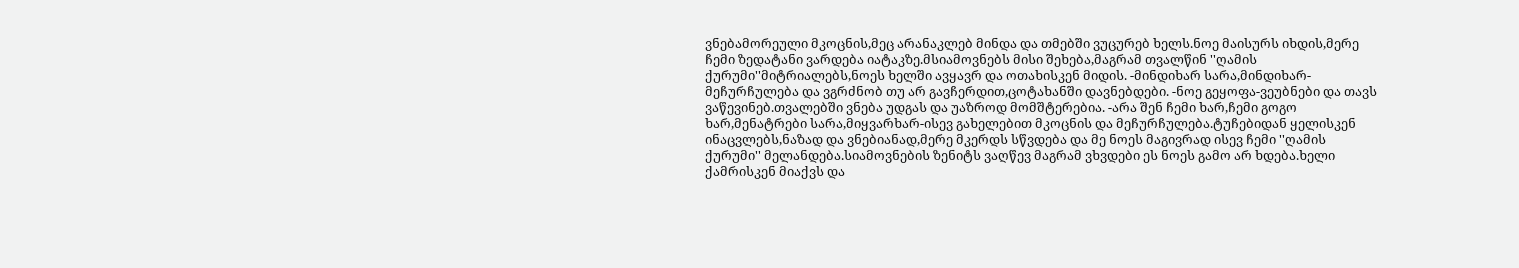ვნებამორეული მკოცნის,მეც არანაკლებ მინდა და თმებში ვუცურებ ხელს.ნოე მაისურს იხდის,მერე ჩემი ზედატანი ვარდება იატაკზე.მსიამოვნებს მისი შეხება,მაგრამ თვალწინ ''ღამის ქურუმი''მიტრიალებს,ნოეს ხელში ავყავრ და ოთახისკენ მიდის. -მინდიხარ სარა,მინდიხარ-მეჩურჩულება და ვგრძნობ თუ არ გავჩერდით,ცოტახანში დავნებდები. -ნოე გეყოფა-ვეუბნები და თავს ვაწევინებ.თვალებში ვნება უდგას და უაზროდ მომშტერებია. -არა შენ ჩემი ხარ,ჩემი გოგო ხარ,მენატრები სარა,მიყვარხარ-ისევ გახელებით მკოცნის და მეჩურჩულება.ტუჩებიდან ყელისკენ ინაცვლებს,ნაზად და ვნებიანად,მერე მკერდს სწვდება და მე ნოეს მაგივრად ისევ ჩემი ''ღამის ქურუმი'' მელანდება.სიამოვნების ზენიტს ვაღწევ მაგრამ ვხვდები ეს ნოეს გამო არ ხდება.ხელი ქამრისკენ მიაქვს და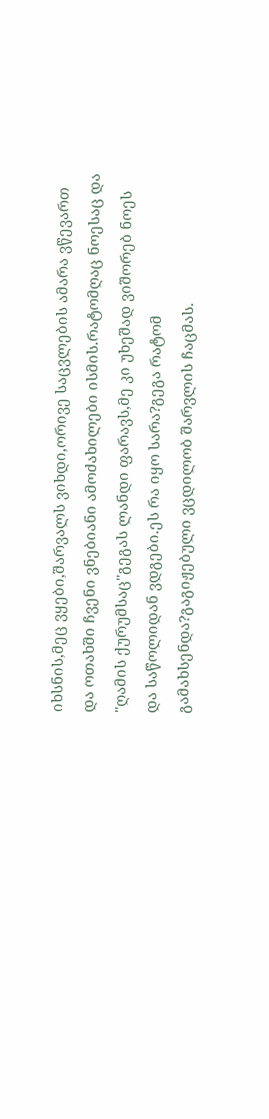იხსნის,მეც ვყები,შარვალს ვიხდი,ორივე საცვლების ამარა ვწევართ და ოთახში ჩვენი ვნებიანი ამოძახილები ისმის.რატომღაც ნოესაც და ''ღამის ქურუმსაც''გეგას ლანდი ფარავს,მე კი უხეშად ვიშორებ ნოეს და საწოლიდან ვდგები.ეს რა იყო სარა?გეგა რატომ გამახსენდა?გაგიჟებული ვცდილობ შარვლის ჩაცმას.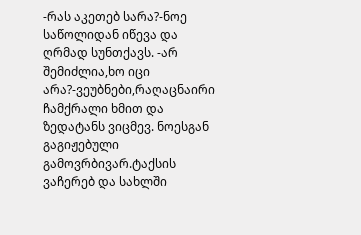-რას აკეთებ სარა?-ნოე საწოლიდან იწევა და ღრმად სუნთქავს. -არ შემიძლია,ხო იცი არა?-ვეუბნები,რაღაცნაირი ჩამქრალი ხმით და ზედატანს ვიცმევ. ნოესგან გაგიჟებული გამოვრბივარ.ტაქსის ვაჩერებ და სახლში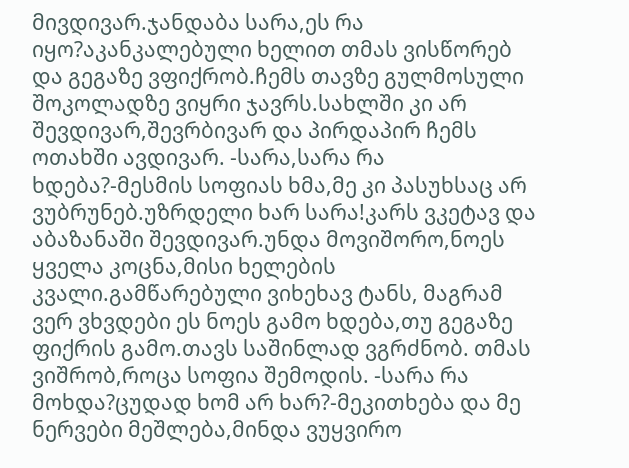მივდივარ.ჯანდაბა სარა,ეს რა იყო?აკანკალებული ხელით თმას ვისწორებ და გეგაზე ვფიქრობ.ჩემს თავზე გულმოსული შოკოლადზე ვიყრი ჯავრს.სახლში კი არ შევდივარ,შევრბივარ და პირდაპირ ჩემს ოთახში ავდივარ. -სარა,სარა რა ხდება?-მესმის სოფიას ხმა,მე კი პასუხსაც არ ვუბრუნებ.უზრდელი ხარ სარა!კარს ვკეტავ და აბაზანაში შევდივარ.უნდა მოვიშორო,ნოეს ყველა კოცნა,მისი ხელების კვალი.გამწარებული ვიხეხავ ტანს, მაგრამ ვერ ვხვდები ეს ნოეს გამო ხდება,თუ გეგაზე ფიქრის გამო.თავს საშინლად ვგრძნობ. თმას ვიშრობ,როცა სოფია შემოდის. -სარა რა მოხდა?ცუდად ხომ არ ხარ?-მეკითხება და მე ნერვები მეშლება,მინდა ვუყვირო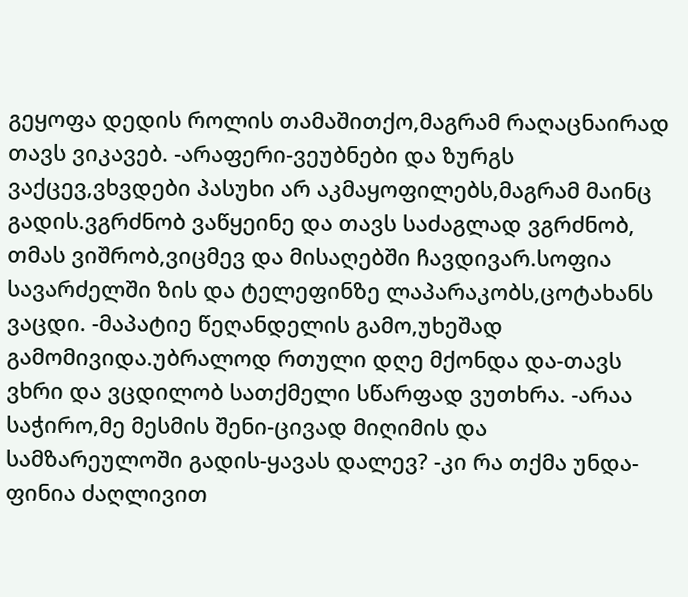გეყოფა დედის როლის თამაშითქო,მაგრამ რაღაცნაირად თავს ვიკავებ. -არაფერი-ვეუბნები და ზურგს ვაქცევ,ვხვდები პასუხი არ აკმაყოფილებს,მაგრამ მაინც გადის.ვგრძნობ ვაწყეინე და თავს საძაგლად ვგრძნობ, თმას ვიშრობ,ვიცმევ და მისაღებში ჩავდივარ.სოფია სავარძელში ზის და ტელეფინზე ლაპარაკობს,ცოტახანს ვაცდი. -მაპატიე წეღანდელის გამო,უხეშად გამომივიდა.უბრალოდ რთული დღე მქონდა და-თავს ვხრი და ვცდილობ სათქმელი სწარფად ვუთხრა. -არაა საჭირო,მე მესმის შენი-ცივად მიღიმის და სამზარეულოში გადის-ყავას დალევ? -კი რა თქმა უნდა-ფინია ძაღლივით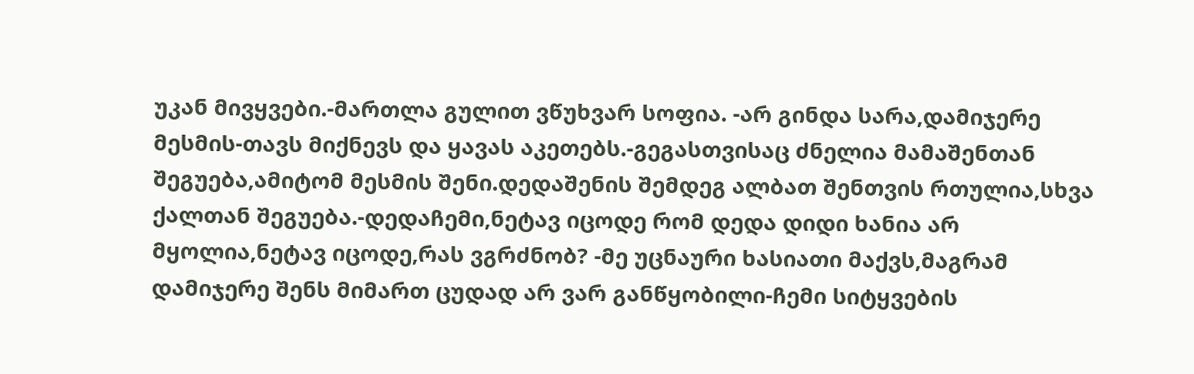უკან მივყვები.-მართლა გულით ვწუხვარ სოფია. -არ გინდა სარა,დამიჯერე მესმის-თავს მიქნევს და ყავას აკეთებს.-გეგასთვისაც ძნელია მამაშენთან შეგუება,ამიტომ მესმის შენი.დედაშენის შემდეგ ალბათ შენთვის რთულია,სხვა ქალთან შეგუება.-დედაჩემი,ნეტავ იცოდე რომ დედა დიდი ხანია არ მყოლია,ნეტავ იცოდე,რას ვგრძნობ? -მე უცნაური ხასიათი მაქვს,მაგრამ დამიჯერე შენს მიმართ ცუდად არ ვარ განწყობილი-ჩემი სიტყვების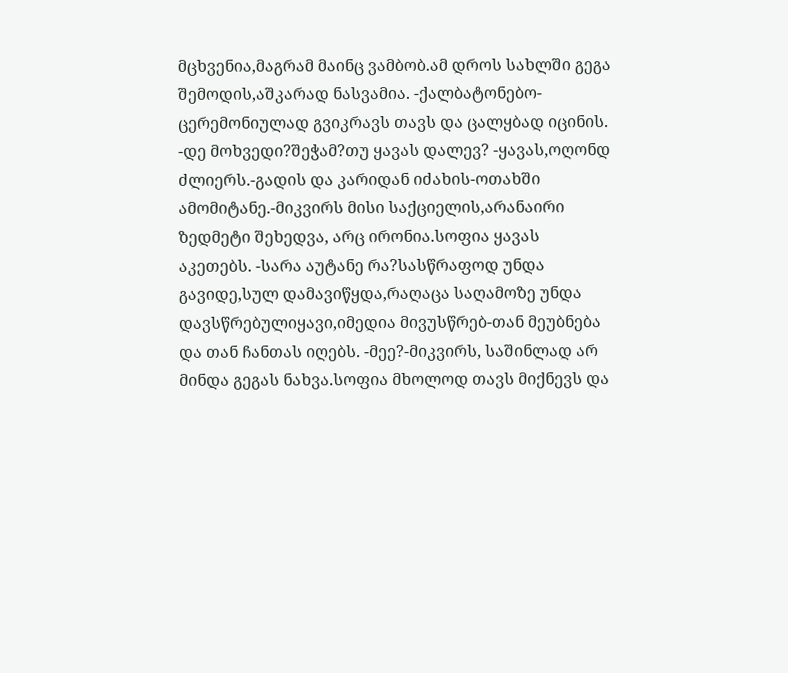მცხვენია,მაგრამ მაინც ვამბობ.ამ დროს სახლში გეგა შემოდის,აშკარად ნასვამია. -ქალბატონებო-ცერემონიულად გვიკრავს თავს და ცალყბად იცინის. -დე მოხვედი?შეჭამ?თუ ყავას დალევ? -ყავას,ოღონდ ძლიერს.-გადის და კარიდან იძახის-ოთახში ამომიტანე.-მიკვირს მისი საქციელის,არანაირი ზედმეტი შეხედვა, არც ირონია.სოფია ყავას აკეთებს. -სარა აუტანე რა?სასწრაფოდ უნდა გავიდე,სულ დამავიწყდა,რაღაცა საღამოზე უნდა დავსწრებულიყავი,იმედია მივუსწრებ-თან მეუბნება და თან ჩანთას იღებს. -მეე?-მიკვირს, საშინლად არ მინდა გეგას ნახვა.სოფია მხოლოდ თავს მიქნევს და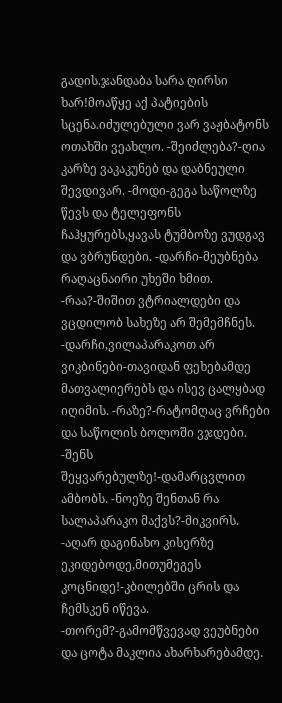გადის.ჯანდაბა სარა ღირსი ხარ!მოაწყე აქ პატიების სცენა.იძულებული ვარ ვაჟბატონს ოთახში ვეახლო. -შეიძლება?-ღია კარზე ვაკაკუნებ და დაბნეული შევდივარ. -მოდი-გეგა საწოლზე წევს და ტელეფონს ჩაჰყურებს,ყავას ტუმბოზე ვუდგავ და ვბრუნდები. -დარჩი-მეუბნება რაღაცნაირი უხეში ხმით. -რაა?-შიშით ვტრიალდები და ვცდილობ სახეზე არ შემემჩნეს. -დარჩი,ვილაპარაკოთ არ ვიკბინები-თავიდან ფეხებამდე მათვალიერებს და ისევ ცალყბად იღიმის. -რაზე?-რატომღაც ვრჩები და საწოლის ბოლოში ვჯდები. -შენს შეყვარებულზე!-დამარცვლით ამბობს. -ნოეზე შენთან რა სალაპარაკო მაქვს?-მიკვირს. -აღარ დაგინახო კისერზე ეკიდებოდე,მითუმეგეს კოცნიდე!-კბილებში ცრის და ჩემსკენ იწევა. -თორემ?-გამომწვევად ვეუბნები და ცოტა მაკლია ახარხარებამდე.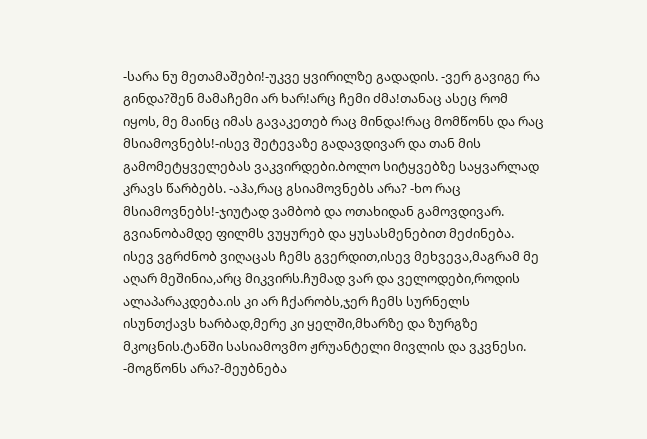-სარა ნუ მეთამაშები!-უკვე ყვირილზე გადადის. -ვერ გავიგე რა გინდა?შენ მამაჩემი არ ხარ!არც ჩემი ძმა!თანაც ასეც რომ იყოს, მე მაინც იმას გავაკეთებ რაც მინდა!რაც მომწონს და რაც მსიამოვნებს!-ისევ შეტევაზე გადავდივარ და თან მის გამომეტყველებას ვაკვირდები.ბოლო სიტყვებზე საყვარლად კრავს წარბებს. -აჰა,რაც გსიამოვნებს არა? -ხო რაც მსიამოვნებს!-ჯიუტად ვამბობ და ოთახიდან გამოვდივარ. გვიანობამდე ფილმს ვუყურებ და ყუსასმენებით მეძინება. ისევ ვგრძნობ ვიღაცას ჩემს გვერდით,ისევ მეხვევა,მაგრამ მე აღარ მეშინია,არც მიკვირს.ჩუმად ვარ და ველოდები,როდის ალაპარაკდება.ის კი არ ჩქარობს,ჯერ ჩემს სურნელს ისუნთქავს ხარბად,მერე კი ყელში,მხარზე და ზურგზე მკოცნის.ტანში სასიამოვმო ჟრუანტელი მივლის და ვკვნესი. -მოგწონს არა?-მეუბნება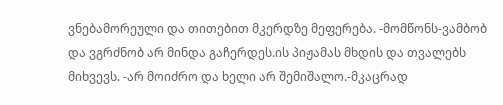ვნებამორეული და თითებით მკერდზე მეფერება. -მომწონს-ვამბობ და ვგრძნობ არ მინდა გაჩერდეს.ის პიჟამას მხდის და თვალებს მიხვევს. -არ მოიძრო და ხელი არ შემიშალო.-მკაცრად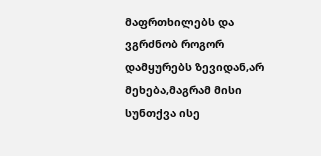მაფრთხილებს და ვგრძნობ როგორ დამყურებს ზევიდან,არ მეხება,მაგრამ მისი სუნთქვა ისე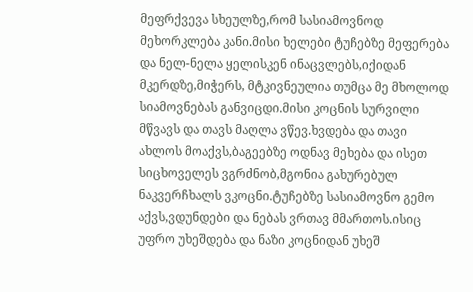მეფრქვევა სხეულზე,რომ სასიამოვნოდ მეხორკლება კანი.მისი ხელები ტუჩებზე მეფერება და ნელ-ნელა ყელისკენ ინაცვლებს,იქიდან მკერდზე,მიჭერს, მტკივნეულია თუმცა მე მხოლოდ სიამოვნებას განვიცდი.მისი კოცნის სურვილი მწვავს და თავს მაღლა ვწევ.ხვდება და თავი ახლოს მოაქვს,ბაგეებზე ოდნავ მეხება და ისეთ სიცხოველეს ვგრძნობ,მგონია გახურებულ ნაკვერჩხალს ვკოცნი.ტუჩებზე სასიამოვნო გემო აქვს,ვდუნდები და ნებას ვრთავ მმართოს.ისიც უფრო უხეშდება და ნაზი კოცნიდან უხეშ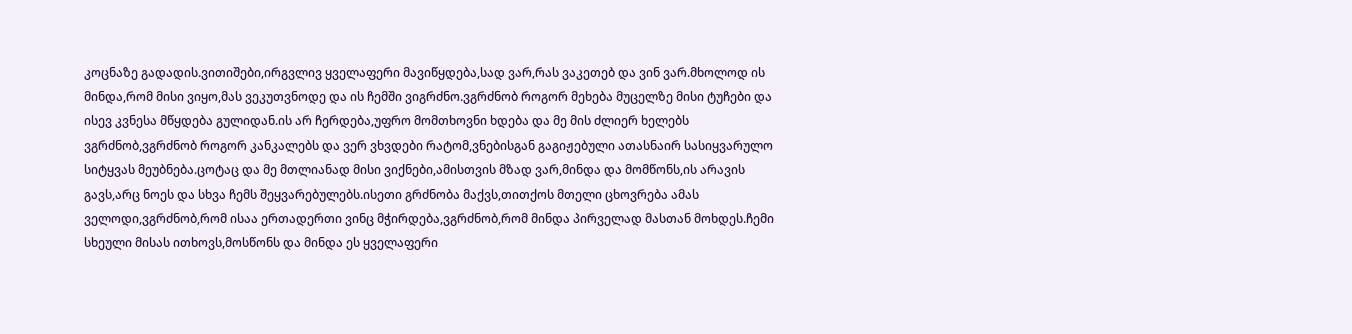კოცნაზე გადადის.ვითიშები,ირგვლივ ყველაფერი მავიწყდება,სად ვარ,რას ვაკეთებ და ვინ ვარ.მხოლოდ ის მინდა,რომ მისი ვიყო,მას ვეკუთვნოდე და ის ჩემში ვიგრძნო.ვგრძნობ როგორ მეხება მუცელზე მისი ტუჩები და ისევ კვნესა მწყდება გულიდან.ის არ ჩერდება,უფრო მომთხოვნი ხდება და მე მის ძლიერ ხელებს ვგრძნობ,ვგრძნობ როგორ კანკალებს და ვერ ვხვდები რატომ,ვნებისგან გაგიჟებული ათასნაირ სასიყვარულო სიტყვას მეუბნება.ცოტაც და მე მთლიანად მისი ვიქნები,ამისთვის მზად ვარ,მინდა და მომწონს,ის არავის გავს,არც ნოეს და სხვა ჩემს შეყვარებულებს.ისეთი გრძნობა მაქვს,თითქოს მთელი ცხოვრება ამას ველოდი,ვგრძნობ,რომ ისაა ერთადერთი ვინც მჭირდება,ვგრძნობ,რომ მინდა პირველად მასთან მოხდეს.ჩემი სხეული მისას ითხოვს,მოსწონს და მინდა ეს ყველაფერი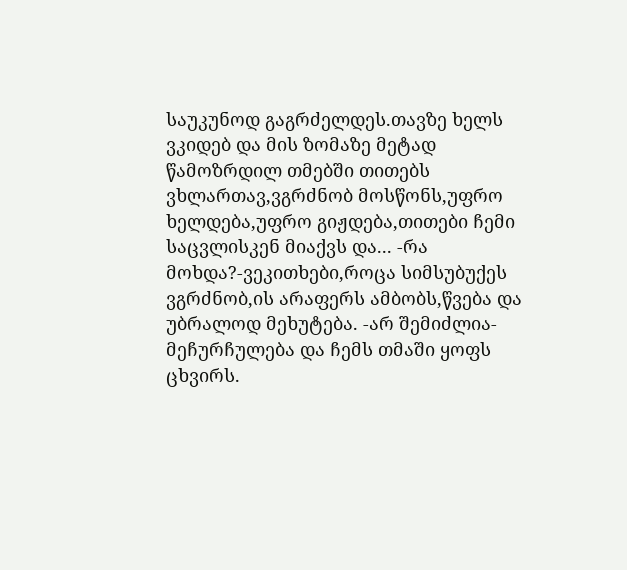საუკუნოდ გაგრძელდეს.თავზე ხელს ვკიდებ და მის ზომაზე მეტად წამოზრდილ თმებში თითებს ვხლართავ,ვგრძნობ მოსწონს,უფრო ხელდება,უფრო გიჟდება,თითები ჩემი საცვლისკენ მიაქვს და... -რა მოხდა?-ვეკითხები,როცა სიმსუბუქეს ვგრძნობ,ის არაფერს ამბობს,წვება და უბრალოდ მეხუტება. -არ შემიძლია-მეჩურჩულება და ჩემს თმაში ყოფს ცხვირს.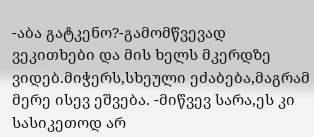-აბა გატკენო?-გამომწვევად ვეკითხები და მის ხელს მკერდზე ვიდებ.მიჭერს,სხეული ეძაბება,მაგრამ მერე ისევ ეშვება. -მიწვევ სარა,ეს კი სასიკეთოდ არ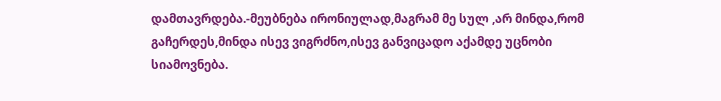დამთავრდება.-მეუბნება ირონიულად,მაგრამ მე სულ ,არ მინდა,რომ გაჩერდეს,მინდა ისევ ვიგრძნო,ისევ განვიცადო აქამდე უცნობი სიამოვნება.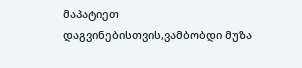მაპატიეთ დაგვინებისთვის,ვამბობდი მუზა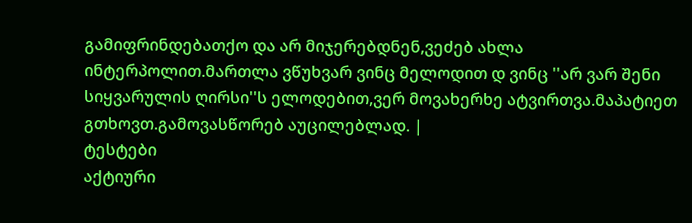გამიფრინდებათქო და არ მიჯერებდნენ,ვეძებ ახლა ინტერპოლით.მართლა ვწუხვარ ვინც მელოდით დ ვინც ''არ ვარ შენი სიყვარულის ღირსი''ს ელოდებით,ვერ მოვახერხე ატვირთვა.მაპატიეთ გთხოვთ.გამოვასწორებ აუცილებლად. |
ტესტები
აქტიური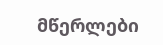მწერლები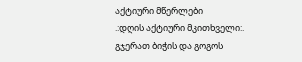აქტიური მწერლები
.:დღის აქტიური მკითხველი:.
გჯერათ ბიჭის და გოგოს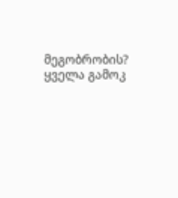მეგობრობის?
ყველა გამოკ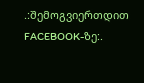.:შემოგვიერთდით FACEBOOK-ზე:.